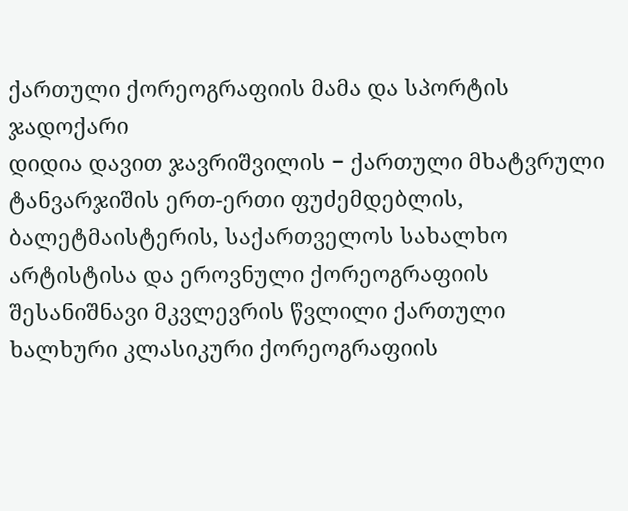ქართული ქორეოგრაფიის მამა და სპორტის ჯადოქარი
დიდია დავით ჯავრიშვილის − ქართული მხატვრული ტანვარჯიშის ერთ-ერთი ფუძემდებლის, ბალეტმაისტერის, საქართველოს სახალხო არტისტისა და ეროვნული ქორეოგრაფიის შესანიშნავი მკვლევრის წვლილი ქართული ხალხური კლასიკური ქორეოგრაფიის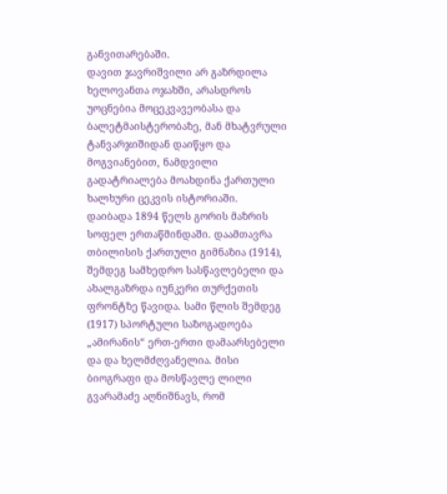განვითარებაში.
დავით ჯავრიშვილი არ გაზრდილა ხელოვანთა ოჯახში, არასდროს უოცნებია მოცეკვავეობასა და ბალეტმაისტერობაზე, მან მხატვრული ტანვარჯიშიდან დაიწყო და მოგვიანებით, ნამდვილი გადატრიალება მოახდინა ქართული ხალხური ცეკვის ისტორიაში.
დაიბადა 1894 წელს გორის მაზრის სოფელ ერთაწმინდაში. დაამთავრა თბილისის ქართული გიმნაზია (1914), შემდეგ სამხედრო სასწავლებელი და ახალგაზრდა იუნკერი თურქეთის ფრონტზე წავიდა. სამი წლის შემდეგ (1917) სპორტული საზოგადოება „ამირანის“ ერთ-ერთი დამაარსებელი და და ხელმძღვანელია. მისი ბიოგრაფი და მოსწავლე ლილი გვარამაძე აღნიშნავს, რომ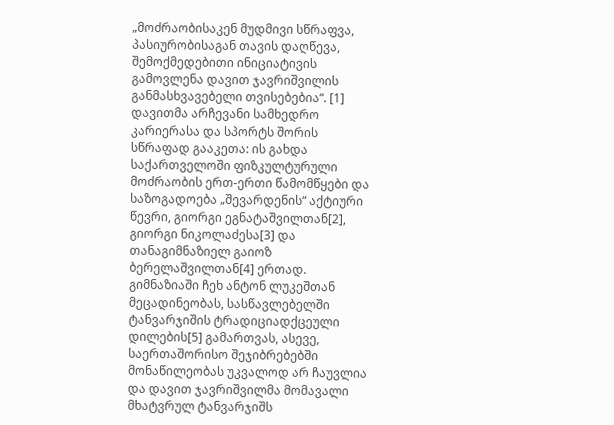„მოძრაობისაკენ მუდმივი სწრაფვა, პასიურობისაგან თავის დაღწევა, შემოქმედებითი ინიციატივის გამოვლენა დავით ჯავრიშვილის განმასხვავებელი თვისებებია“. [1]
დავითმა არჩევანი სამხედრო კარიერასა და სპორტს შორის სწრაფად გააკეთა: ის გახდა საქართველოში ფიზკულტურული მოძრაობის ერთ-ერთი წამომწყები და საზოგადოება „შევარდენის“ აქტიური წევრი, გიორგი ეგნატაშვილთან[2], გიორგი ნიკოლაძესა[3] და თანაგიმნაზიელ გაიოზ ბერელაშვილთან[4] ერთად. გიმნაზიაში ჩეხ ანტონ ლუკეშთან მეცადინეობას, სასწავლებელში ტანვარჯიშის ტრადიციადქცეული დილების[5] გამართვას, ასევე, საერთაშორისო შეჯიბრებებში მონაწილეობას უკვალოდ არ ჩაუვლია და დავით ჯავრიშვილმა მომავალი მხატვრულ ტანვარჯიშს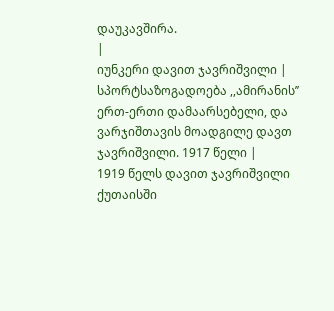დაუკავშირა.
|
იუნკერი დავით ჯავრიშვილი |
სპორტსაზოგადოება ,,ამირანის’’ ერთ-ერთი დამაარსებელი, და ვარჯიშთავის მოადგილე დავთ ჯავრიშვილი. 1917 წელი |
1919 წელს დავით ჯავრიშვილი ქუთაისში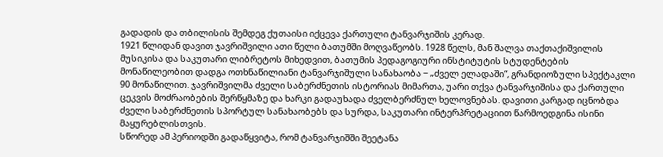გადადის და თბილისის შემდეგ ქუთაისი იქცევა ქართული ტანვარჯიშის კერად.
1921 წლიდან დავით ჯავრიშვილი ათი წელი ბათუმში მოღვაწეობს. 1928 წელს, მან შალვა თაქთაქიშვილის მუსიკისა და საკუთარი ლიბრეტოს მიხედვით, ბათუმის პედაგოგიური ინსტიტუტის სტუდენტების მონაწილეობით დადგა ოთხნაწილიანი ტანვარჯიშული სანახაობა − „ძველ ელადაში“, გრანდიოზული სპექტაკლი 90 მონაწილით. ჯავრიშვილმა ძველი საბერძნეთის ისტორიას მიმართა, უარი თქვა ტანვარჯიშისა და ქართული ცეკვის მოძრაობების შერწყმაზე და ხარკი გადაუხადა ძველბერძნულ ხელოვნებას. დავითი კარგად იცნობდა ძველი საბერძნეთის სპორტულ სანახაობებს და სურდა, საკუთარი ინტერპრეტაციით წარმოედგინა ისინი მაყურებლისთვის.
სწორედ ამ პერიოდში გადაწყვიტა, რომ ტანვარჯიშში შეეტანა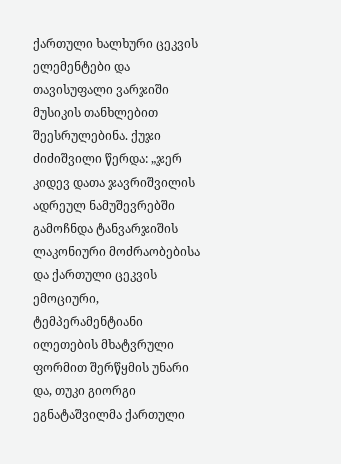ქართული ხალხური ცეკვის ელემენტები და თავისუფალი ვარჯიში მუსიკის თანხლებით შეესრულებინა. ქუჯი ძიძიშვილი წერდა: „ჯერ კიდევ დათა ჯავრიშვილის ადრეულ ნამუშევრებში გამოჩნდა ტანვარჯიშის ლაკონიური მოძრაობებისა და ქართული ცეკვის ემოციური, ტემპერამენტიანი ილეთების მხატვრული ფორმით შერწყმის უნარი და, თუკი გიორგი ეგნატაშვილმა ქართული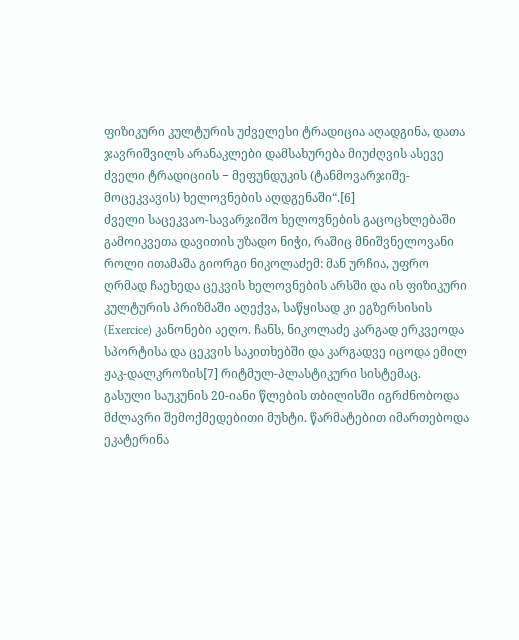ფიზიკური კულტურის უძველესი ტრადიცია აღადგინა, დათა ჯავრიშვილს არანაკლები დამსახურება მიუძღვის ასევე ძველი ტრადიციის − მეფუნდუკის (ტანმოვარჯიშე-მოცეკვავის) ხელოვნების აღდგენაში“.[6]
ძველი საცეკვაო-სავარჯიშო ხელოვნების გაცოცხლებაში გამოიკვეთა დავითის უზადო ნიჭი, რაშიც მნიშვნელოვანი როლი ითამაშა გიორგი ნიკოლაძემ: მან ურჩია, უფრო ღრმად ჩაეხედა ცეკვის ხელოვნების არსში და ის ფიზიკური კულტურის პრიზმაში აღექვა, საწყისად კი ეგზერსისის (Exercice) კანონები აეღო. ჩანს, ნიკოლაძე კარგად ერკვეოდა სპორტისა და ცეკვის საკითხებში და კარგადვე იცოდა ემილ ჟაკ-დალკროზის[7] რიტმულ-პლასტიკური სისტემაც.
გასული საუკუნის 20-იანი წლების თბილისში იგრძნობოდა მძლავრი შემოქმედებითი მუხტი. წარმატებით იმართებოდა ეკატერინა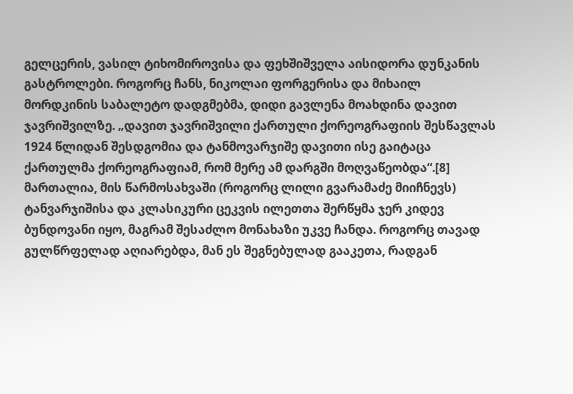გელცერის, ვასილ ტიხომიროვისა და ფეხშიშველა აისიდორა დუნკანის გასტროლები. როგორც ჩანს, ნიკოლაი ფორგერისა და მიხაილ მორდკინის საბალეტო დადგმებმა, დიდი გავლენა მოახდინა დავით ჯავრიშვილზე. „დავით ჯავრიშვილი ქართული ქორეოგრაფიის შესწავლას 1924 წლიდან შესდგომია და ტანმოვარჯიშე დავითი ისე გაიტაცა ქართულმა ქორეოგრაფიამ, რომ მერე ამ დარგში მოღვაწეობდა“.[8]
მართალია, მის წარმოსახვაში (როგორც ლილი გვარამაძე მიიჩნევს) ტანვარჯიშისა და კლასიკური ცეკვის ილეთთა შერწყმა ჯერ კიდევ ბუნდოვანი იყო, მაგრამ შესაძლო მონახაზი უკვე ჩანდა. როგორც თავად გულწრფელად აღიარებდა, მან ეს შეგნებულად გააკეთა, რადგან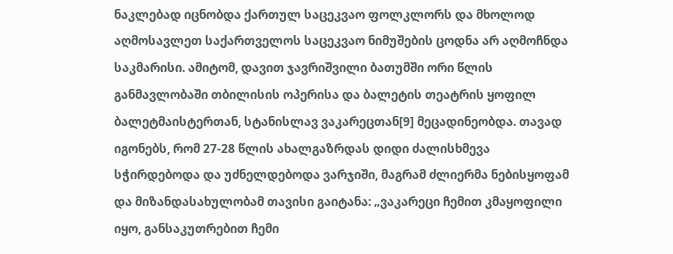ნაკლებად იცნობდა ქართულ საცეკვაო ფოლკლორს და მხოლოდ აღმოსავლეთ საქართველოს საცეკვაო ნიმუშების ცოდნა არ აღმოჩნდა საკმარისი. ამიტომ, დავით ჯავრიშვილი ბათუმში ორი წლის განმავლობაში თბილისის ოპერისა და ბალეტის თეატრის ყოფილ ბალეტმაისტერთან, სტანისლავ ვაკარეცთან[9] მეცადინეობდა. თავად იგონებს, რომ 27-28 წლის ახალგაზრდას დიდი ძალისხმევა სჭირდებოდა და უძნელდებოდა ვარჯიში, მაგრამ ძლიერმა ნებისყოფამ და მიზანდასახულობამ თავისი გაიტანა: „ვაკარეცი ჩემით კმაყოფილი იყო, განსაკუთრებით ჩემი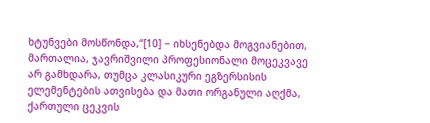ხტუნვები მოსწონდა,“[10] − იხსენებდა მოგვიანებით, მართალია, ჯავრიშვილი პროფესიონალი მოცეკვავე არ გამხდარა, თუმცა კლასიკური ეგზერსისის ელემენტების ათვისება და მათი ორგანული აღქმა, ქართული ცეკვის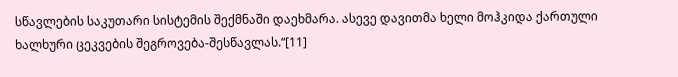სწავლების საკუთარი სისტემის შექმნაში დაეხმარა. ასევე დავითმა ხელი მოჰკიდა ქართული ხალხური ცეკვების შეგროვება-შესწავლას.“[11]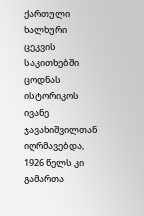ქართული ხალხური ცეკვის საკითხებში ცოდნას ისტორიკოს ივანე ჯავახიშვილთან იღრმავებდა, 1926 წელს კი გამართა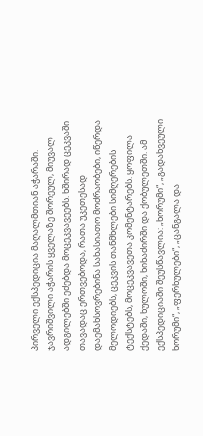პირველი ექსპედიცია მაღალმთიან აჭარაში. ჯავრიშვილი აჭარის ყველაზე შორეულ, მიუვალ ადგილებში ეძებდა მოცეკვავეებს. ხშირად ცეკვაში თავადაც ერთვებოდა, რათა უკეთესად დაემახსოვრებინა სახასიათო მოძრაობები, იწერდა მელოდიებს, ცეკვის თანმხლები სიმღერების ტექსტებს, მოცეკვავეთა კომენტარებს. ყოფილა ქედაში, ხულოში, ხიხაძირში და ქობულეთში. ამ ექსპედიციაში შეუსწავლია: „ხორუმი“, „გადახვეული ხორუმი“, „ფერხულები“, „ცანგალა და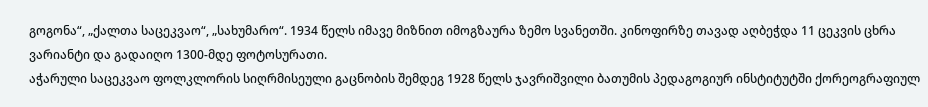გოგონა“, „ქალთა საცეკვაო“, „სახუმარო“. 1934 წელს იმავე მიზნით იმოგზაურა ზემო სვანეთში. კინოფირზე თავად აღბეჭდა 11 ცეკვის ცხრა ვარიანტი და გადაიღო 1300-მდე ფოტოსურათი.
აჭარული საცეკვაო ფოლკლორის სიღრმისეული გაცნობის შემდეგ 1928 წელს ჯავრიშვილი ბათუმის პედაგოგიურ ინსტიტუტში ქორეოგრაფიულ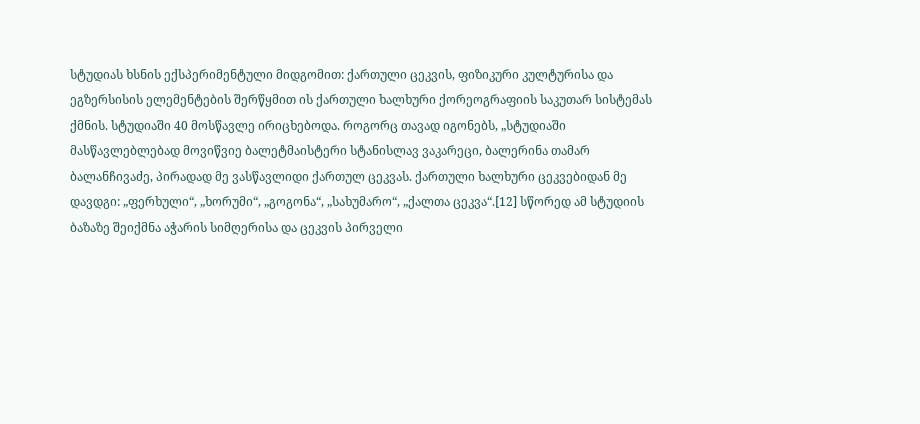სტუდიას ხსნის ექსპერიმენტული მიდგომით: ქართული ცეკვის, ფიზიკური კულტურისა და ეგზერსისის ელემენტების შერწყმით ის ქართული ხალხური ქორეოგრაფიის საკუთარ სისტემას ქმნის. სტუდიაში 40 მოსწავლე ირიცხებოდა. როგორც თავად იგონებს, „სტუდიაში მასწავლებლებად მოვიწვიე ბალეტმაისტერი სტანისლავ ვაკარეცი, ბალერინა თამარ ბალანჩივაძე, პირადად მე ვასწავლიდი ქართულ ცეკვას. ქართული ხალხური ცეკვებიდან მე დავდგი: „ფერხული“, „ხორუმი“, „გოგონა“, „სახუმარო“, „ქალთა ცეკვა“.[12] სწორედ ამ სტუდიის ბაზაზე შეიქმნა აჭარის სიმღერისა და ცეკვის პირველი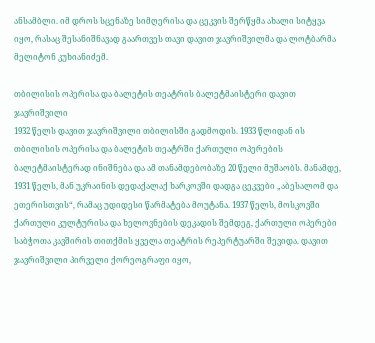ანსამბლი. იმ დროს სცენაზე სიმღერისა და ცეკვის შერწყმა ახალი სიტყვა იყო, რასაც შესანიშნავად გაართვეს თავი დავით ჯავრიშვილმა და ლოტბარმა მელიტონ კუხიანიძემ.

თბილისის ოპერისა და ბალეტის თეატრის ბალეტმაისტერი დავით ჯავრიშვილი
1932 წელს დავით ჯავრიშვილი თბილისში გადმოდის. 1933 წლიდან ის თბილისის ოპერისა და ბალეტის თეატრში ქართული ოპერების ბალეტმაისტერად ინიშნება და ამ თანამდებობაზე 20 წელი მუშაობს. მანამდე, 1931 წელს, მან უკრაინის დედაქალაქ ხარკოვში დადგა ცეკვები „აბესალომ და ეთერისთვის“, რამაც უდიდესი წარმატება მოუტანა. 1937 წელს, მოსკოვში ქართული კულტურისა და ხელოვნების დეკადის შემდეგ, ქართული ოპერები საბჭოთა კავშირის თითქმის ყველა თეატრის რეპერტუარში შევიდა. დავით ჯავრიშვილი პირველი ქორეოგრაფი იყო,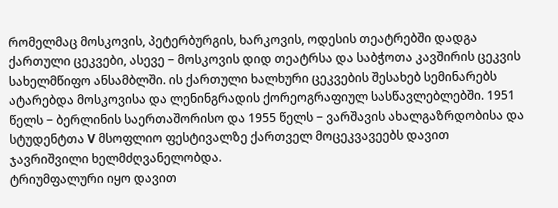რომელმაც მოსკოვის, პეტერბურგის, ხარკოვის, ოდესის თეატრებში დადგა ქართული ცეკვები, ასევე − მოსკოვის დიდ თეატრსა და საბჭოთა კავშირის ცეკვის სახელმწიფო ანსამბლში. ის ქართული ხალხური ცეკვების შესახებ სემინარებს ატარებდა მოსკოვისა და ლენინგრადის ქორეოგრაფიულ სასწავლებლებში. 1951 წელს − ბერლინის საერთაშორისო და 1955 წელს − ვარშავის ახალგაზრდობისა და სტუდენტთა V მსოფლიო ფესტივალზე ქართველ მოცეკვავეებს დავით ჯავრიშვილი ხელმძღვანელობდა.
ტრიუმფალური იყო დავით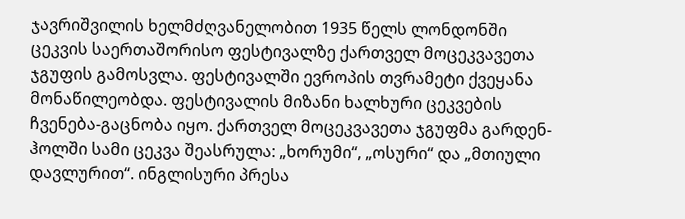ჯავრიშვილის ხელმძღვანელობით 1935 წელს ლონდონში ცეკვის საერთაშორისო ფესტივალზე ქართველ მოცეკვავეთა ჯგუფის გამოსვლა. ფესტივალში ევროპის თვრამეტი ქვეყანა მონაწილეობდა. ფესტივალის მიზანი ხალხური ცეკვების ჩვენება-გაცნობა იყო. ქართველ მოცეკვავეთა ჯგუფმა გარდენ-ჰოლში სამი ცეკვა შეასრულა: „ხორუმი“, „ოსური“ და „მთიული დავლურით“. ინგლისური პრესა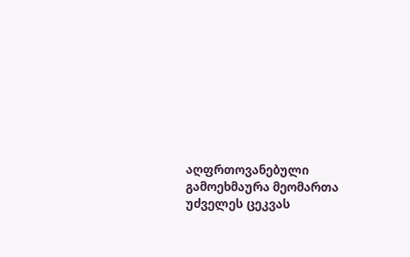აღფრთოვანებული გამოეხმაურა მეომართა უძველეს ცეკვას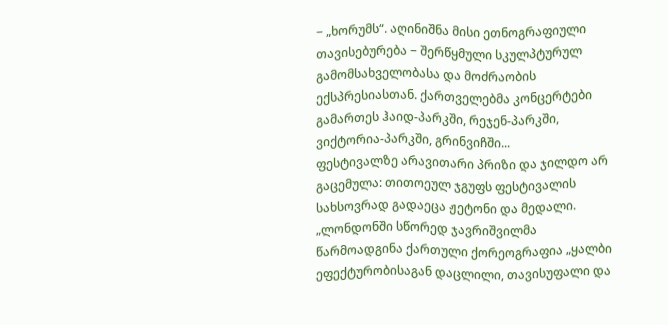− „ხორუმს“. აღინიშნა მისი ეთნოგრაფიული თავისებურება − შერწყმული სკულპტურულ გამომსახველობასა და მოძრაობის ექსპრესიასთან. ქართველებმა კონცერტები გამართეს ჰაიდ-პარკში, რეჯენ-პარკში, ვიქტორია-პარკში, გრინვიჩში...
ფესტივალზე არავითარი პრიზი და ჯილდო არ გაცემულა: თითოეულ ჯგუფს ფესტივალის სახსოვრად გადაეცა ჟეტონი და მედალი. „ლონდონში სწორედ ჯავრიშვილმა წარმოადგინა ქართული ქორეოგრაფია „ყალბი ეფექტურობისაგან დაცლილი, თავისუფალი და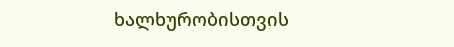ხალხურობისთვის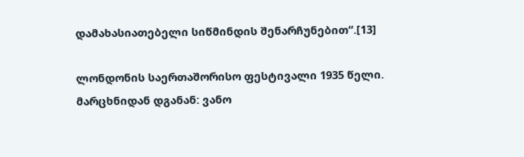დამახასიათებელი სიწმინდის შენარჩუნებით“.[13]

ლონდონის საერთაშორისო ფესტივალი 1935 წელი.
მარცხნიდან დგანან: ვანო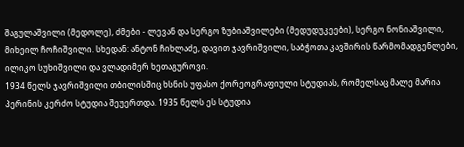შაგულაშვილი (მედოლე), ძმები - ლევან და სერგო ზუბიაშვილები (მედუდუკეები), სერგო ნონიაშვილი, მიხეილ ჩოჩიშვილი. სხედან: ანტონ ჩიხლაძე, დავით ჯავრიშვილი, საბჭოთა კავშირის წარმომადგენლები, ილიკო სუხიშვილი და ვლადიმერ ხეთაგუროვი.
1934 წელს ჯავრიშვილი თბილისშიც ხსნის უფასო ქორეოგრაფიული სტუდიას, რომელსაც მალე მარია პერინის კერძო სტუდია შეუერთდა. 1935 წელს ეს სტუდია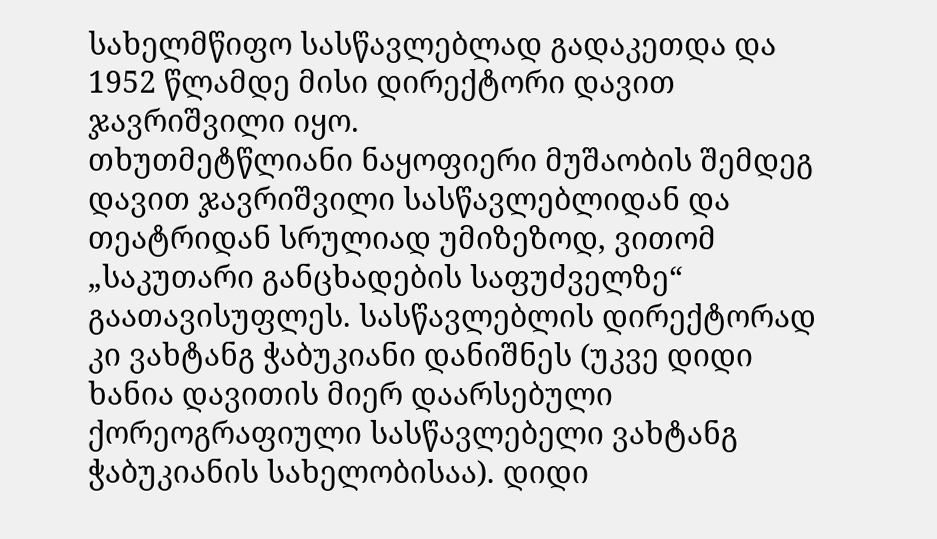სახელმწიფო სასწავლებლად გადაკეთდა და 1952 წლამდე მისი დირექტორი დავით ჯავრიშვილი იყო.
თხუთმეტწლიანი ნაყოფიერი მუშაობის შემდეგ დავით ჯავრიშვილი სასწავლებლიდან და თეატრიდან სრულიად უმიზეზოდ, ვითომ „საკუთარი განცხადების საფუძველზე“ გაათავისუფლეს. სასწავლებლის დირექტორად კი ვახტანგ ჭაბუკიანი დანიშნეს (უკვე დიდი ხანია დავითის მიერ დაარსებული ქორეოგრაფიული სასწავლებელი ვახტანგ ჭაბუკიანის სახელობისაა). დიდი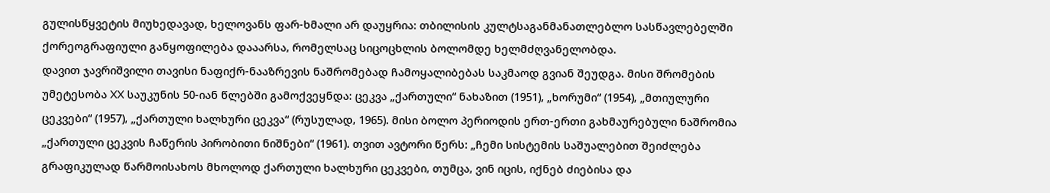გულისწყვეტის მიუხედავად, ხელოვანს ფარ-ხმალი არ დაუყრია: თბილისის კულტსაგანმანათლებლო სასწავლებელში ქორეოგრაფიული განყოფილება დააარსა, რომელსაც სიცოცხლის ბოლომდე ხელმძღვანელობდა.
დავით ჯავრიშვილი თავისი ნაფიქრ-ნააზრევის ნაშრომებად ჩამოყალიბებას საკმაოდ გვიან შეუდგა. მისი შრომების უმეტესობა XX საუკუნის 50-იან წლებში გამოქვეყნდა: ცეკვა „ქართული“ ნახაზით (1951), „ხორუმი“ (1954), „მთიულური ცეკვები“ (1957), „ქართული ხალხური ცეკვა“ (რუსულად, 1965). მისი ბოლო პერიოდის ერთ-ერთი გახმაურებული ნაშრომია „ქართული ცეკვის ჩაწერის პირობითი ნიშნები“ (1961). თვით ავტორი წერს: „ჩემი სისტემის საშუალებით შეიძლება გრაფიკულად წარმოისახოს მხოლოდ ქართული ხალხური ცეკვები, თუმცა, ვინ იცის, იქნებ ძიებისა და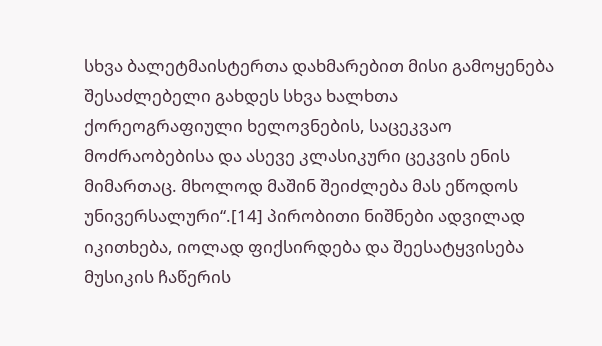სხვა ბალეტმაისტერთა დახმარებით მისი გამოყენება შესაძლებელი გახდეს სხვა ხალხთა ქორეოგრაფიული ხელოვნების, საცეკვაო მოძრაობებისა და ასევე კლასიკური ცეკვის ენის მიმართაც. მხოლოდ მაშინ შეიძლება მას ეწოდოს უნივერსალური“.[14] პირობითი ნიშნები ადვილად იკითხება, იოლად ფიქსირდება და შეესატყვისება მუსიკის ჩაწერის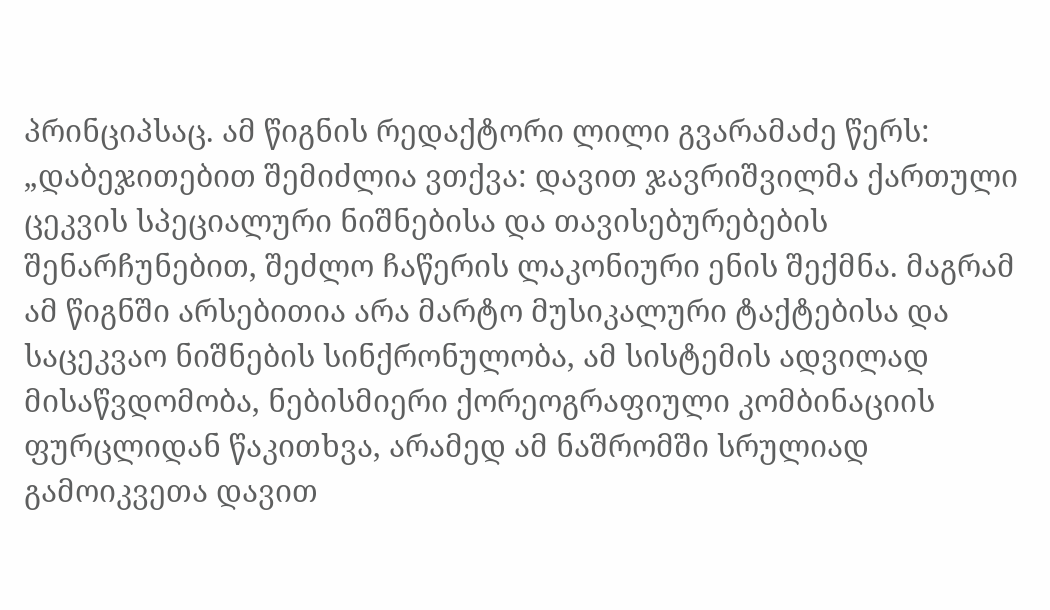პრინციპსაც. ამ წიგნის რედაქტორი ლილი გვარამაძე წერს: „დაბეჯითებით შემიძლია ვთქვა: დავით ჯავრიშვილმა ქართული ცეკვის სპეციალური ნიშნებისა და თავისებურებების შენარჩუნებით, შეძლო ჩაწერის ლაკონიური ენის შექმნა. მაგრამ ამ წიგნში არსებითია არა მარტო მუსიკალური ტაქტებისა და საცეკვაო ნიშნების სინქრონულობა, ამ სისტემის ადვილად მისაწვდომობა, ნებისმიერი ქორეოგრაფიული კომბინაციის ფურცლიდან წაკითხვა, არამედ ამ ნაშრომში სრულიად გამოიკვეთა დავით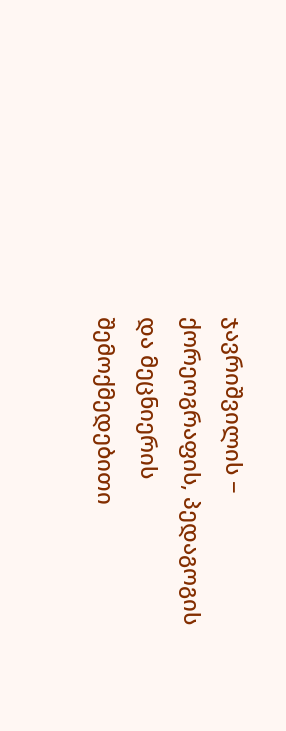ჯავრიშვილის − ქორეოგრაფის, პედაგოგის და მეცნიერის შემოქმედებითი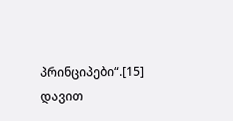პრინციპები“.[15]
დავით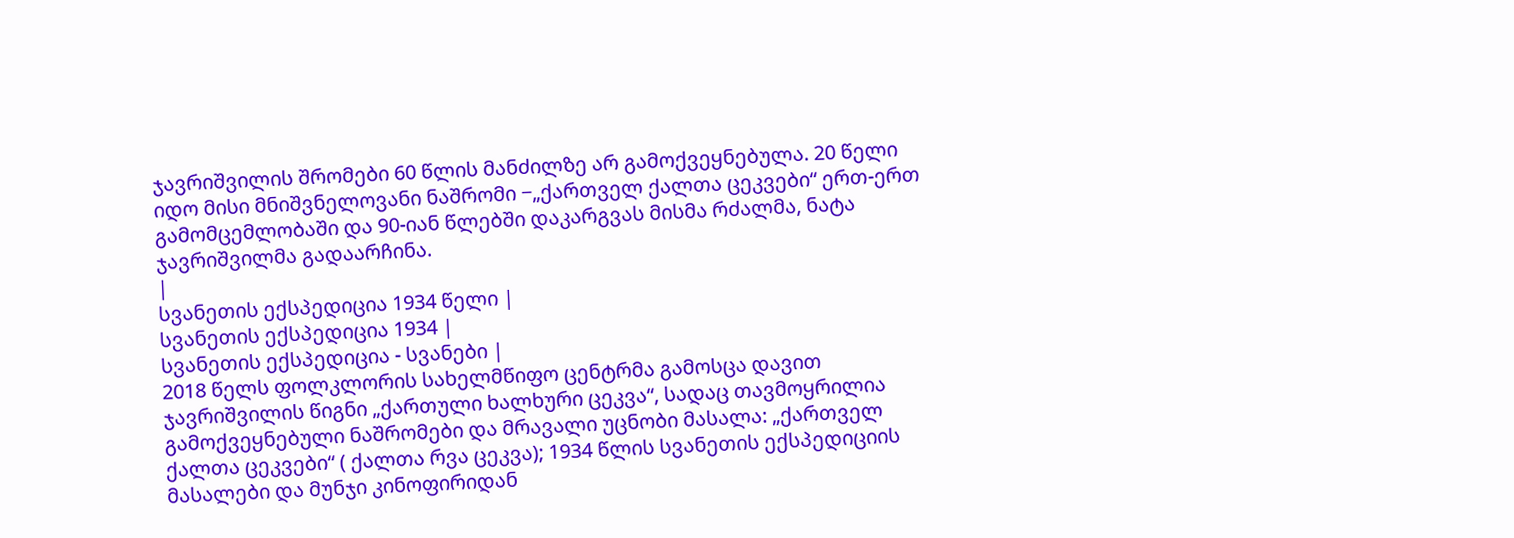ჯავრიშვილის შრომები 60 წლის მანძილზე არ გამოქვეყნებულა. 20 წელი იდო მისი მნიშვნელოვანი ნაშრომი −„ქართველ ქალთა ცეკვები“ ერთ-ერთ გამომცემლობაში და 90-იან წლებში დაკარგვას მისმა რძალმა, ნატა ჯავრიშვილმა გადაარჩინა.
|
სვანეთის ექსპედიცია 1934 წელი |
სვანეთის ექსპედიცია 1934 |
სვანეთის ექსპედიცია - სვანები |
2018 წელს ფოლკლორის სახელმწიფო ცენტრმა გამოსცა დავით ჯავრიშვილის წიგნი „ქართული ხალხური ცეკვა“, სადაც თავმოყრილია გამოქვეყნებული ნაშრომები და მრავალი უცნობი მასალა: „ქართველ ქალთა ცეკვები“ ( ქალთა რვა ცეკვა); 1934 წლის სვანეთის ექსპედიციის მასალები და მუნჯი კინოფირიდან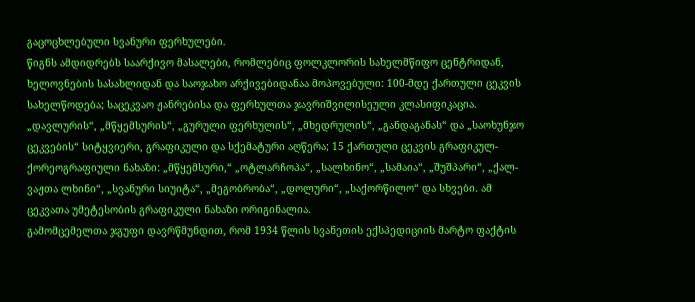გაცოცხლებული სვანური ფერხულები.
წიგნს ამდიდრებს საარქივო მასალები, რომლებიც ფოლკლორის სახელმწიფო ცენტრიდან, ხელოვნების სასახლიდან და საოჯახო არქივებიდანაა მოპოვებული: 100-მდე ქართული ცეკვის სახელწოდება; საცეკვაო ჟანრებისა და ფერხულთა ჯავრიშვილისეული კლასიფიკაცია. „დავლურის“, „მწყემსურის“, „გურული ფერხულის“, „მხედრულის“, „განდაგანას“ და „საოხუნჯო ცეკვების“ სიტყვიერი, გრაფიკული და სქემატური აღწერა; 15 ქართული ცეკვის გრაფიკულ-ქორეოგრაფიული ნახაზი: „მწყემსური,“ „ოტლარჩოპა“, „სალხინო“, „სამაია“, „შუშპარი“, „ქალ-ვაჟთა ლხინი“, „სვანური სიუიტა“, „მეგობრობა“, „დოლური“, „საქორწილო“ და სხვები. ამ ცეკვათა უმეტესობის გრაფიკული ნახაზი ორიგინალია.
გამომცემელთა ჯგუფი დავრწმუნდით, რომ 1934 წლის სვანეთის ექსპედიციის მარტო ფაქტის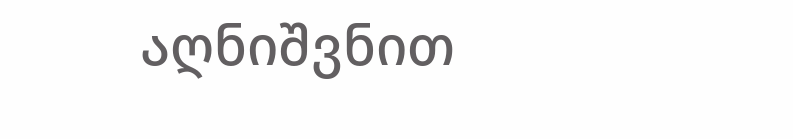აღნიშვნით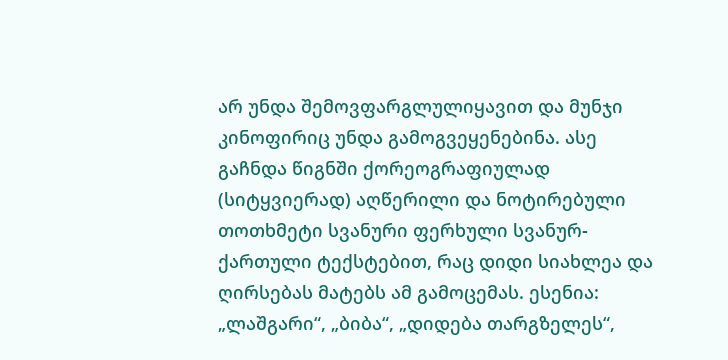არ უნდა შემოვფარგლულიყავით და მუნჯი კინოფირიც უნდა გამოგვეყენებინა. ასე გაჩნდა წიგნში ქორეოგრაფიულად (სიტყვიერად) აღწერილი და ნოტირებული თოთხმეტი სვანური ფერხული სვანურ-ქართული ტექსტებით, რაც დიდი სიახლეა და ღირსებას მატებს ამ გამოცემას. ესენია: „ლაშგარი“, „ბიბა“, „დიდება თარგზელეს“,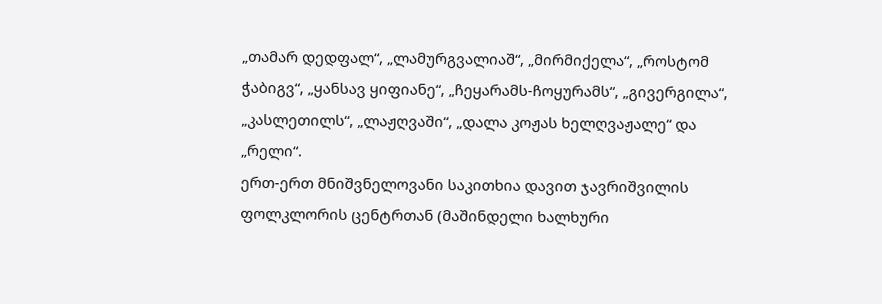„თამარ დედფალ“, „ლამურგვალიაშ“, „მირმიქელა“, „როსტომ ჭაბიგვ“, „ყანსავ ყიფიანე“, „ჩეყარამს-ჩოყურამს“, „გივერგილა“, „კასლეთილს“, „ლაჟღვაში“, „დალა კოჟას ხელღვაჟალე“ და „რელი“.
ერთ-ერთ მნიშვნელოვანი საკითხია დავით ჯავრიშვილის ფოლკლორის ცენტრთან (მაშინდელი ხალხური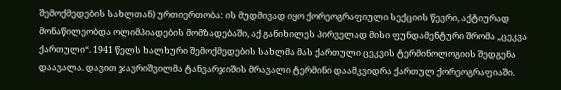შემოქმედების სახლთან) ურთიერთობა: ის მუდმივად იყო ქორეოგრაფიული სექციის წევრი, აქტიურად მონაწილეობდა ოლიმპიადების მომზადებაში, აქ განიხილეს პირველად მისი ფუნდამენტური შრომა „ცეკვა ქართული“. 1941 წელს ხალხური შემოქმედების სახლმა მას ქართული ცეკვის ტერმინოლოგიის შედგენა დაავალა. დავით ჯავრიშვილმა ტანვარჯიშის მრავალი ტერმინი დაამკვიდრა ქართულ ქორეოგრაფიაში.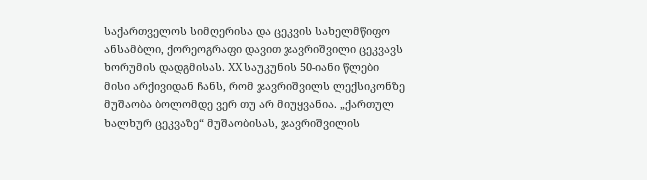საქართველოს სიმღერისა და ცეკვის სახელმწიფო ანსამბლი, ქორეოგრაფი დავით ჯავრიშვილი ცეკვავს ხორუმის დადგმისას. XX საუკუნის 50-იანი წლები
მისი არქივიდან ჩანს, რომ ჯავრიშვილს ლექსიკონზე მუშაობა ბოლომდე ვერ თუ არ მიუყვანია. „ქართულ ხალხურ ცეკვაზე“ მუშაობისას, ჯავრიშვილის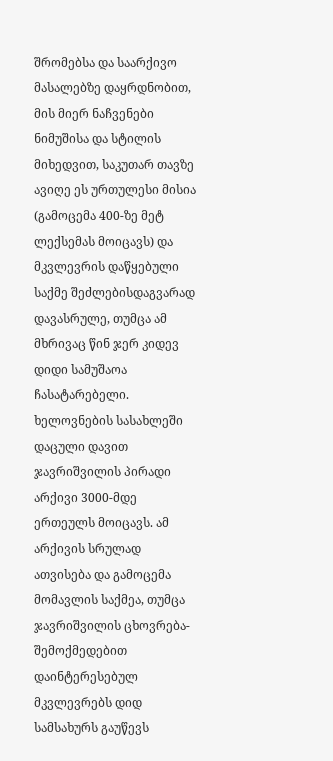შრომებსა და საარქივო მასალებზე დაყრდნობით, მის მიერ ნაჩვენები ნიმუშისა და სტილის მიხედვით, საკუთარ თავზე ავიღე ეს ურთულესი მისია (გამოცემა 400-ზე მეტ ლექსემას მოიცავს) და მკვლევრის დაწყებული საქმე შეძლებისდაგვარად დავასრულე, თუმცა ამ მხრივაც წინ ჯერ კიდევ დიდი სამუშაოა ჩასატარებელი.
ხელოვნების სასახლეში დაცული დავით ჯავრიშვილის პირადი არქივი 3000-მდე ერთეულს მოიცავს. ამ არქივის სრულად ათვისება და გამოცემა მომავლის საქმეა, თუმცა ჯავრიშვილის ცხოვრება-შემოქმედებით დაინტერესებულ მკვლევრებს დიდ სამსახურს გაუწევს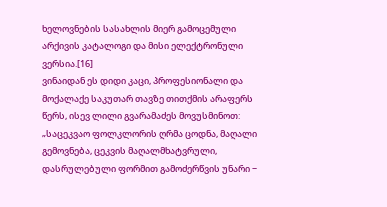ხელოვნების სასახლის მიერ გამოცემული არქივის კატალოგი და მისი ელექტრონული ვერსია.[16]
ვინაიდან ეს დიდი კაცი, პროფესიონალი და მოქალაქე საკუთარ თავზე თითქმის არაფერს წერს, ისევ ლილი გვარამაძეს მოვუსმინოთ: „საცეკვაო ფოლკლორის ღრმა ცოდნა, მაღალი გემოვნება, ცეკვის მაღალმხატვრული, დასრულებული ფორმით გამოძერწვის უნარი −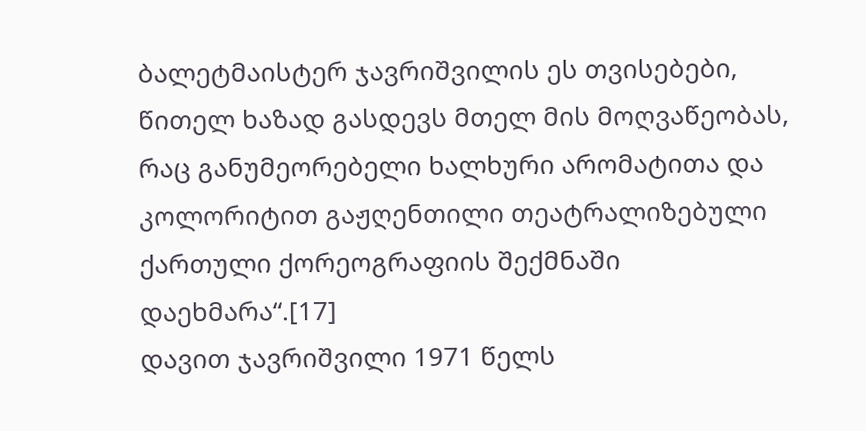ბალეტმაისტერ ჯავრიშვილის ეს თვისებები, წითელ ხაზად გასდევს მთელ მის მოღვაწეობას, რაც განუმეორებელი ხალხური არომატითა და კოლორიტით გაჟღენთილი თეატრალიზებული ქართული ქორეოგრაფიის შექმნაში დაეხმარა“.[17]
დავით ჯავრიშვილი 1971 წელს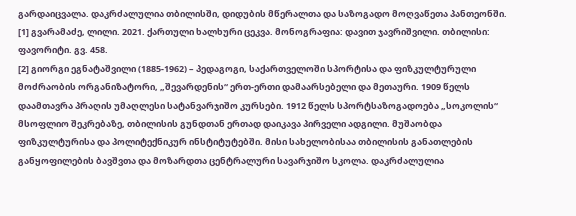გარდაიცვალა. დაკრძალულია თბილისში, დიდუბის მწერალთა და საზოგადო მოღვაწეთა პანთეონში.
[1] გვარამაძე, ლილი. 2021. ქართული ხალხური ცეკვა. მონოგრაფია: დავით ჯავრიშვილი. თბილისი: ფავორიტი. გვ. 458.
[2] გიორგი ეგნატაშვილი (1885-1962) – პედაგოგი, საქართველოში სპორტისა და ფიზკულტურული მოძრაობის ორგანიზატორი, „შევარდენის“ ერთ-ერთი დამაარსებელი და მეთაური. 1909 წელს დაამთავრა პრაღის უმაღლესი სატანვარჯიშო კურსები. 1912 წელს სპორტსაზოგადოება „სოკოლის“ მსოფლიო შეკრებაზე, თბილისის გუნდთან ერთად დაიკავა პირველი ადგილი. მუშაობდა ფიზკულტურისა და პოლიტექნიკურ ინსტიტუტებში. მისი სახელობისაა თბილისის განათლების განყოფილების ბავშვთა და მოზარდთა ცენტრალური სავარჯიშო სკოლა. დაკრძალულია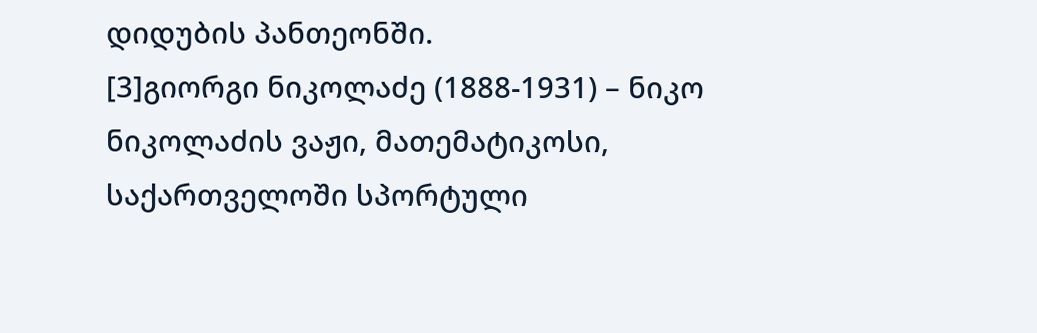დიდუბის პანთეონში.
[3]გიორგი ნიკოლაძე (1888-1931) – ნიკო ნიკოლაძის ვაჟი, მათემატიკოსი, საქართველოში სპორტული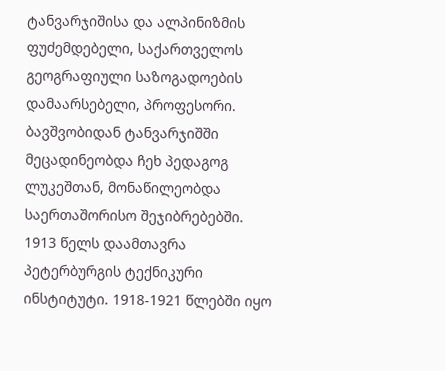ტანვარჯიშისა და ალპინიზმის ფუძემდებელი, საქართველოს გეოგრაფიული საზოგადოების დამაარსებელი, პროფესორი. ბავშვობიდან ტანვარჯიშში მეცადინეობდა ჩეხ პედაგოგ ლუკეშთან, მონაწილეობდა საერთაშორისო შეჯიბრებებში. 1913 წელს დაამთავრა პეტერბურგის ტექნიკური ინსტიტუტი. 1918-1921 წლებში იყო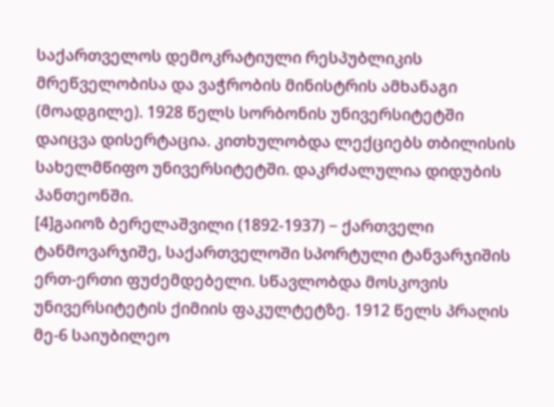საქართველოს დემოკრატიული რესპუბლიკის მრეწველობისა და ვაჭრობის მინისტრის ამხანაგი (მოადგილე). 1928 წელს სორბონის უნივერსიტეტში დაიცვა დისერტაცია. კითხულობდა ლექციებს თბილისის სახელმწიფო უნივერსიტეტში. დაკრძალულია დიდუბის პანთეონში.
[4]გაიოზ ბერელაშვილი (1892-1937) − ქართველი ტანმოვარჯიშე, საქართველოში სპორტული ტანვარჯიშის ერთ-ერთი ფუძემდებელი. სწავლობდა მოსკოვის უნივერსიტეტის ქიმიის ფაკულტეტზე. 1912 წელს პრაღის მე-6 საიუბილეო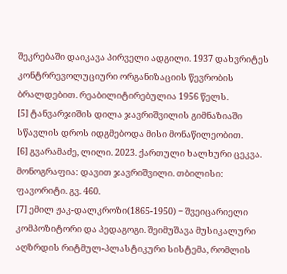შეკრებაში დაიკავა პირველი ადგილი. 1937 დახვრიტეს კონტრრევოლუციური ორგანიზაციის წევრობის ბრალდებით. რეაბილიტირებულია 1956 წელს.
[5] ტანვარჯიშის დილა ჯავრიშვილის გიმნაზიაში სწავლის დროს იდგმებოდა მისი მონაწილეობით.
[6] გვარამაძე, ლილი. 2023. ქართული ხალხური ცეკვა. მონოგრაფია: დავით ჯავრიშვილი. თბილისი: ფავორიტი. გვ. 460.
[7] ემილ ჟაკ-დალკროზი(1865-1950) − შვეიცარიელი კომპოზიტორი და პედაგოგი. შეიმუშავა მუსიკალური აღზრდის რიტმულ-პლასტიკური სისტემა, რომლის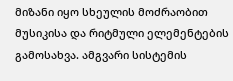მიზანი იყო სხეულის მოძრაობით მუსიკისა და რიტმული ელემენტების გამოსახვა. ამგვარი სისტემის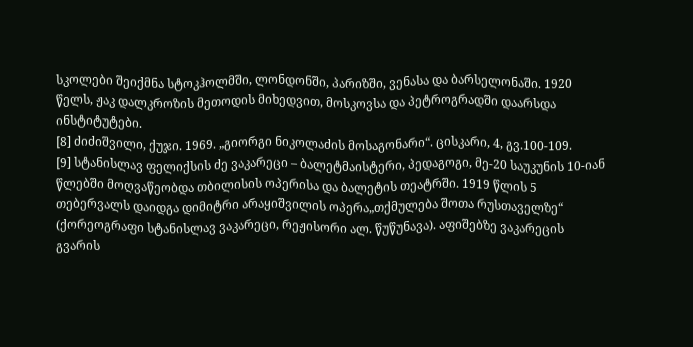სკოლები შეიქმნა სტოკჰოლმში, ლონდონში, პარიზში, ვენასა და ბარსელონაში. 1920 წელს, ჟაკ დალკროზის მეთოდის მიხედვით, მოსკოვსა და პეტროგრადში დაარსდა ინსტიტუტები.
[8] ძიძიშვილი, ქუჯი. 1969. „გიორგი ნიკოლაძის მოსაგონარი“. ცისკარი, 4, გვ.100-109.
[9] სტანისლავ ფელიქსის ძე ვაკარეცი – ბალეტმაისტერი, პედაგოგი, მე-20 საუკუნის 10-იან წლებში მოღვაწეობდა თბილისის ოპერისა და ბალეტის თეატრში. 1919 წლის 5 თებერვალს დაიდგა დიმიტრი არაყიშვილის ოპერა„თქმულება შოთა რუსთაველზე“ (ქორეოგრაფი სტანისლავ ვაკარეცი, რეჟისორი ალ. წუწუნავა). აფიშებზე ვაკარეცის გვარის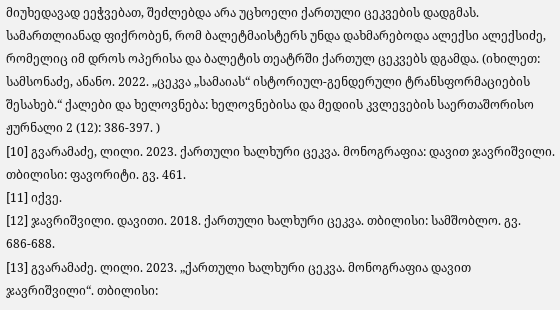მიუხედავად ეეჭვებათ, შეძლებდა არა უცხოელი ქართული ცეკვების დადგმას. სამართლიანად ფიქრობენ, რომ ბალეტმაისტერს უნდა დახმარებოდა ალექსი ალექსიძე, რომელიც იმ დროს ოპერისა და ბალეტის თეატრში ქართულ ცეკვებს დგამდა. (იხილეთ: სამსონაძე, ანანო. 2022. „ცეკვა „სამაიას“ ისტორიულ-გენდერული ტრანსფორმაციების შესახებ.“ ქალები და ხელოვნება: ხელოვნებისა და მედიის კვლევების საერთაშორისო ჟურნალი 2 (12): 386-397. )
[10] გვარამაძე, ლილი. 2023. ქართული ხალხური ცეკვა. მონოგრაფია: დავით ჯავრიშვილი. თბილისი: ფავორიტი. გვ. 461.
[11] იქვე.
[12] ჯავრიშვილი. დავითი. 2018. ქართული ხალხური ცეკვა. თბილისი: სამშობლო. გვ. 686-688.
[13] გვარამაძე. ლილი. 2023. „ქართული ხალხური ცეკვა. მონოგრაფია დავით ჯავრიშვილი“. თბილისი: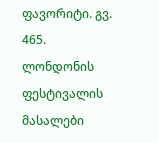ფავორიტი. გვ. 465. ლონდონის ფესტივალის მასალები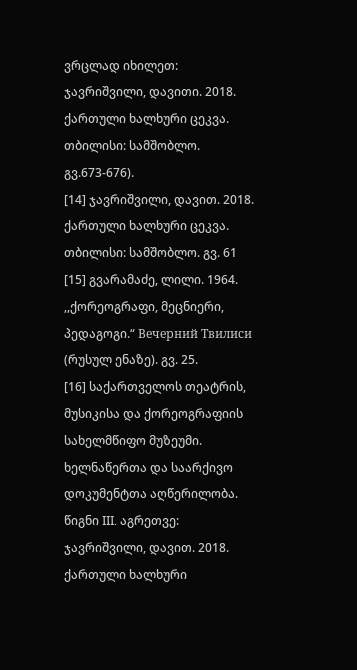ვრცლად იხილეთ: ჯავრიშვილი, დავითი. 2018. ქართული ხალხური ცეკვა. თბილისი: სამშობლო. გვ.673-676).
[14] ჯავრიშვილი, დავით. 2018. ქართული ხალხური ცეკვა. თბილისი: სამშობლო. გვ. 61
[15] გვარამაძე, ლილი. 1964. ,,ქორეოგრაფი, მეცნიერი, პედაგოგი.“ Вечерний Твилиси (რუსულ ენაზე). გვ. 25.
[16] საქართველოს თეატრის, მუსიკისა და ქორეოგრაფიის სახელმწიფო მუზეუმი. ხელნაწერთა და საარქივო დოკუმენტთა აღწერილობა. წიგნი III. აგრეთვე: ჯავრიშვილი, დავით. 2018. ქართული ხალხური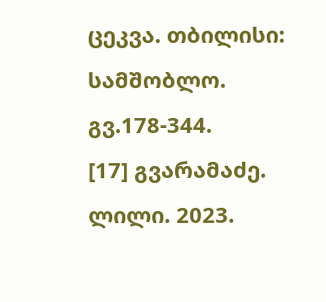ცეკვა. თბილისი: სამშობლო. გვ.178-344.
[17] გვარამაძე. ლილი. 2023.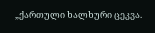„ქართული ხალხური ცეკვა.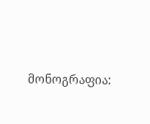მონოგრაფია: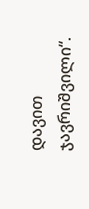დავით ჯავრიშვილი“.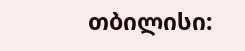თბილისი: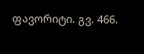ფავორიტი. გვ. 466.